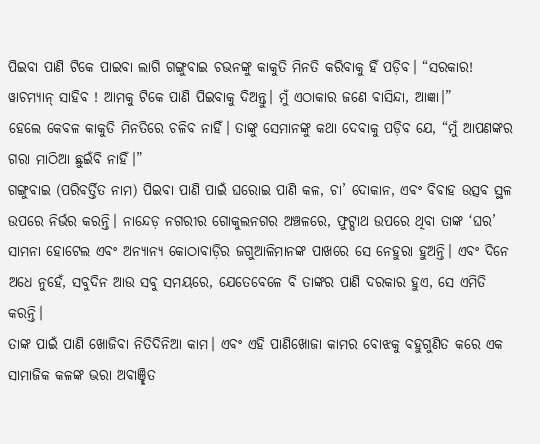ପିଇବା ପାଣି ଟିକେ ପାଇବା ଲାଗି ଗଙ୍ଗୁବାଇ ଚଭନଙ୍କୁ କାକୁତି ମିନତି କରିବାକୁ ହିଁ ପଡ଼ିବ। “ସରକାର! ୱାଚମ୍ୟାନ୍ ସାହିବ ! ଆମକୁ ଟିକେ ପାଣି ପିଇବାକୁ ଦିଅନ୍ତୁ। ମୁଁ ଏଠାକାର ଜଣେ ବାସିନ୍ଦା, ଆଜ୍ଞା।”
ହେଲେ କେବଳ କାକୁତି ମିନତିରେ ଚଳିବ ନାହିଁ। ତାଙ୍କୁ ସେମାନଙ୍କୁ କଥା ଦେବାକୁ ପଡ଼ିବ ଯେ, “ମୁଁ ଆପଣଙ୍କର ଗରା ମାଠିଆ ଛୁଇଁବି ନାହିଁ।”
ଗଙ୍ଗୁବାଇ (ପରିବର୍ତ୍ତିତ ନାମ) ପିଇବା ପାଣି ପାଇଁ ଘରୋଇ ପାଣି କଳ, ଚା’ ଦୋକାନ, ଏବଂ ବିବାହ ଉତ୍ସବ ସ୍ଥଳ ଉପରେ ନିର୍ଭର କରନ୍ତି। ନାନ୍ଦେଡ଼ ନଗରୀର ଗୋକୁଲନଗର ଅଞ୍ଚଳରେ, ଫୁଟ୍ପାଥ ଉପରେ ଥିବା ତାଙ୍କ ‘ଘର’ ସାମନା ହୋଟେଲ ଏବଂ ଅନ୍ୟାନ୍ୟ କୋଠାବାଡ଼ିର ଜଗୁଆଳିମାନଙ୍କ ପାଖରେ ସେ ନେହୁରା ହୁଅନ୍ତି। ଏବଂ ଦିନେ ଅଧେ ନୁହେଁ, ସବୁଦିନ ଆଉ ସବୁ ସମୟରେ, ଯେତେବେଳେ ବି ତାଙ୍କର ପାଣି ଦରକାର ହୁଏ, ସେ ଏମିତି କରନ୍ତି।
ତାଙ୍କ ପାଇଁ ପାଣି ଖୋଜିବା ନିତିଦିନିଆ କାମ। ଏବଂ ଏହି ପାଣିଖୋଜା କାମର ବୋଝକୁ ବହୁଗୁଣିତ କରେ ଏକ ସାମାଜିକ କଳଙ୍କ ଭରା ଅବାଞ୍ଛିତ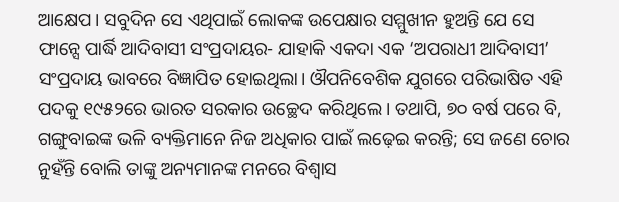ଆକ୍ଷେପ। ସବୁଦିନ ସେ ଏଥିପାଇଁ ଲୋକଙ୍କ ଉପେକ୍ଷାର ସମ୍ମୁଖୀନ ହୁଅନ୍ତି ଯେ ସେ ଫାନ୍ସେ ପାର୍ଦ୍ଧି ଆଦିବାସୀ ସଂପ୍ରଦାୟର- ଯାହାକି ଏକଦା ଏକ ‘ଅପରାଧୀ ଆଦିବାସୀ’ ସଂପ୍ରଦାୟ ଭାବରେ ବିଜ୍ଞାପିତ ହୋଇଥିଲା। ଔପନିବେଶିକ ଯୁଗରେ ପରିଭାଷିତ ଏହି ପଦକୁ ୧୯୫୨ରେ ଭାରତ ସରକାର ଉଚ୍ଛେଦ କରିଥିଲେ। ତଥାପି, ୭୦ ବର୍ଷ ପରେ ବି, ଗଙ୍ଗୁବାଇଙ୍କ ଭଳି ବ୍ୟକ୍ତିମାନେ ନିଜ ଅଧିକାର ପାଇଁ ଲଢ଼େଇ କରନ୍ତି; ସେ ଜଣେ ଚୋର ନୁହଁନ୍ତି ବୋଲି ତାଙ୍କୁ ଅନ୍ୟମାନଙ୍କ ମନରେ ବିଶ୍ୱାସ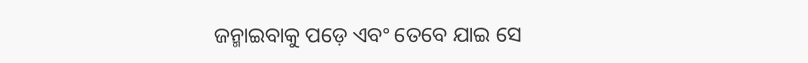ଜନ୍ମାଇବାକୁ ପଡ଼େ ଏବଂ ତେବେ ଯାଇ ସେ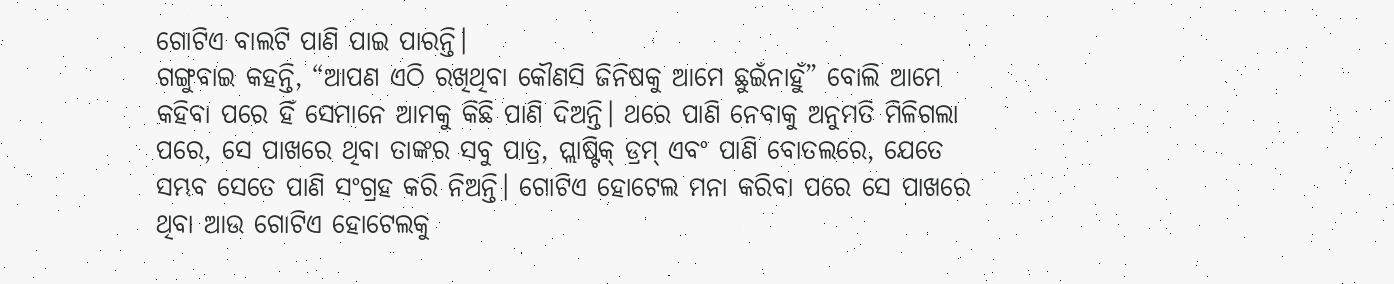ଗୋଟିଏ ବାଲଟି ପାଣି ପାଇ ପାରନ୍ତି।
ଗଙ୍ଗୁବାଇ କହନ୍ତି, “ଆପଣ ଏଠି ରଖିଥିବା କୌଣସି ଜିନିଷକୁ ଆମେ ଛୁଇଁନାହୁଁ” ବୋଲି ଆମେ କହିବା ପରେ ହିଁ ସେମାନେ ଆମକୁ କିଛି ପାଣି ଦିଅନ୍ତି। ଥରେ ପାଣି ନେବାକୁ ଅନୁମତି ମିଳିଗଲା ପରେ, ସେ ପାଖରେ ଥିବା ତାଙ୍କର ସବୁ ପାତ୍ର, ପ୍ଲାଷ୍ଟିକ୍ ଡ୍ରମ୍ ଏବଂ ପାଣି ବୋତଲରେ, ଯେତେ ସମ୍ଭବ ସେତେ ପାଣି ସଂଗ୍ରହ କରି ନିଅନ୍ତି। ଗୋଟିଏ ହୋଟେଲ ମନା କରିବା ପରେ ସେ ପାଖରେ ଥିବା ଆଉ ଗୋଟିଏ ହୋଟେଲକୁ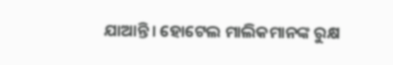ଯାଆନ୍ତି। ହୋଟେଲ ମାଲିକମାନଙ୍କ ରୁକ୍ଷ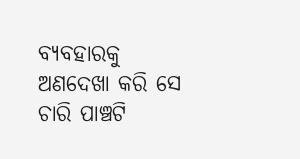ବ୍ୟବହାରକୁ ଅଣଦେଖା କରି ସେ ଚାରି ପାଞ୍ଚଟି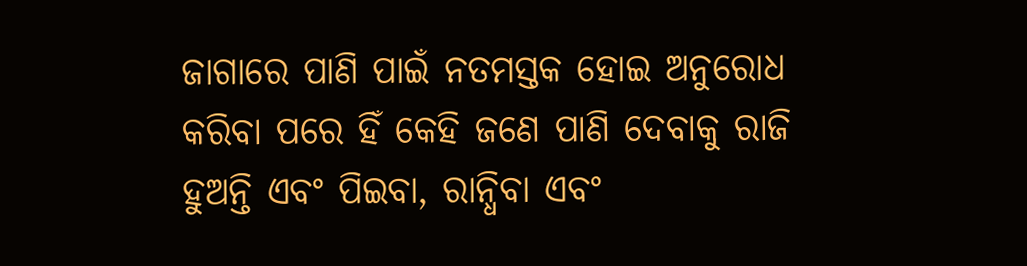ଜାଗାରେ ପାଣି ପାଇଁ ନତମସ୍ତକ ହୋଇ ଅନୁରୋଧ କରିବା ପରେ ହିଁ କେହି ଜଣେ ପାଣି ଦେବାକୁ ରାଜି ହୁଅନ୍ତି ଏବଂ ପିଇବା, ରାନ୍ଧିବା ଏବଂ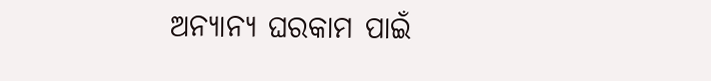ଅନ୍ୟାନ୍ୟ ଘରକାମ ପାଇଁ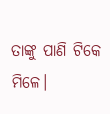ତାଙ୍କୁ ପାଣି ଟିକେ ମିଳେ।